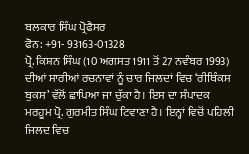ਬਲਕਾਰ ਸਿੰਘ ਪ੍ਰੋਫੈਸਰ
ਫੋਨ: +91- 93163-01328
ਪ੍ਰੋ. ਕਿਸ਼ਨ ਸਿੰਘ (10 ਅਗਸਤ 1911 ਤੋਂ 27 ਨਵੰਬਰ 1993) ਦੀਆਂ ਸਾਰੀਆਂ ਰਚਨਾਵਾਂ ਨੂੰ ਚਾਰ ਜਿਲਦਾਂ ਵਿਚ ‘ਰੀਥਿੰਕਸ ਬੁਕਸ’ ਵੱਲੋਂ ਛਾਪਿਆ ਜਾ ਚੁੱਕਾ ਹੈ। ਇਸ ਦਾ ਸੰਪਾਦਕ ਮਰਹੂਮ ਪ੍ਰੋ. ਗੁਰਮੀਤ ਸਿੰਘ ਟਿਵਾਣਾ ਹੈ। ਇਨ੍ਹਾਂ ਵਿਚੋਂ ਪਹਿਲੀ ਜਿਲਦ ਵਿਚ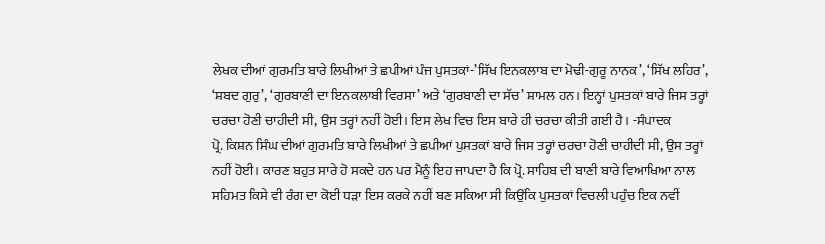ਲੇਖਕ ਦੀਆਂ ਗੁਰਮਤਿ ਬਾਰੇ ਲਿਖੀਆਂ ਤੇ ਛਪੀਆਂ ਪੰਜ ਪੁਸਤਕਾਂ-’ਸਿੱਖ ਇਨਕਲਾਬ ਦਾ ਮੋਢੀ-ਗੁਰੂ ਨਾਨਕ’, ‘ਸਿੱਖ ਲਹਿਰ’, ‘ਸ਼ਬਦ ਗੁਰੁ’, ‘ਗੁਰਬਾਣੀ ਦਾ ਇਨਕਲਾਬੀ ਵਿਰਸਾ’ ਅਤੇ ‘ਗੁਰਬਾਣੀ ਦਾ ਸੱਚ’ ਸ਼ਾਮਲ ਹਨ। ਇਨ੍ਹਾਂ ਪੁਸਤਕਾਂ ਬਾਰੇ ਜਿਸ ਤਰ੍ਹਾਂ ਚਰਚਾ ਹੋਣੀ ਚਾਹੀਦੀ ਸੀ, ਉਸ ਤਰ੍ਹਾਂ ਨਹੀਂ ਹੋਈ। ਇਸ ਲੇਖ ਵਿਚ ਇਸ ਬਾਰੇ ਹੀ ਚਰਚਾ ਕੀਤੀ ਗਈ ਹੈ। -ਸੰਪਾਦਕ
ਪ੍ਰੋ. ਕਿਸ਼ਨ ਸਿੰਘ ਦੀਆਂ ਗੁਰਮਤਿ ਬਾਰੇ ਲਿਖੀਆਂ ਤੇ ਛਪੀਆਂ ਪੁਸਤਕਾਂ ਬਾਰੇ ਜਿਸ ਤਰ੍ਹਾਂ ਚਰਚਾ ਹੋਣੀ ਚਾਹੀਦੀ ਸੀ, ਉਸ ਤਰ੍ਹਾਂ ਨਹੀਂ ਹੋਈ। ਕਾਰਣ ਬਹੁਤ ਸਾਰੇ ਹੋ ਸਕਦੇ ਹਨ ਪਰ ਮੈਨੂੰ ਇਹ ਜਾਪਦਾ ਹੈ ਕਿ ਪ੍ਰੋ. ਸਾਹਿਬ ਦੀ ਬਾਣੀ ਬਾਰੇ ਵਿਆਖਿਆ ਨਾਲ ਸਹਿਮਤ ਕਿਸੇ ਵੀ ਰੰਗ ਦਾ ਕੋਈ ਧੜਾ ਇਸ ਕਰਕੇ ਨਹੀਂ ਬਣ ਸਕਿਆ ਸੀ ਕਿਉਂਕਿ ਪੁਸਤਕਾਂ ਵਿਚਲੀ ਪਹੁੰਚ ਇਕ ਨਵੀਂ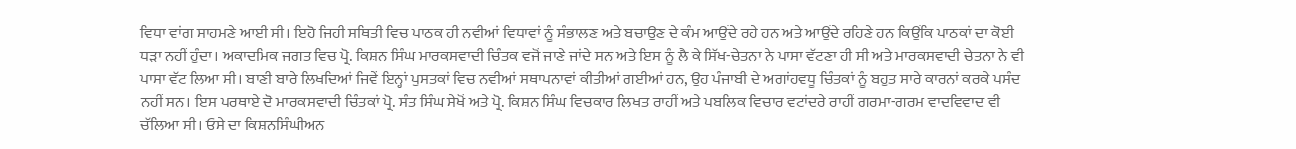ਵਿਧਾ ਵਾਂਗ ਸਾਹਮਣੇ ਆਈ ਸੀ। ਇਹੋ ਜਿਹੀ ਸਥਿਤੀ ਵਿਚ ਪਾਠਕ ਹੀ ਨਵੀਆਂ ਵਿਧਾਵਾਂ ਨੂੰ ਸੰਭਾਲਣ ਅਤੇ ਬਚਾਉਣ ਦੇ ਕੰਮ ਆਉਂਦੇ ਰਹੇ ਹਨ ਅਤੇ ਆਉਂਦੇ ਰਹਿਣੇ ਹਨ ਕਿਉਂਕਿ ਪਾਠਕਾਂ ਦਾ ਕੋਈ ਧੜਾ ਨਹੀਂ ਹੁੰਦਾ। ਅਕਾਦਮਿਕ ਜਗਤ ਵਿਚ ਪ੍ਰੋ. ਕਿਸ਼ਨ ਸਿੰਘ ਮਾਰਕਸਵਾਦੀ ਚਿੰਤਕ ਵਜੋਂ ਜਾਣੇ ਜਾਂਦੇ ਸਨ ਅਤੇ ਇਸ ਨੂੰ ਲੈ ਕੇ ਸਿੱਖ-ਚੇਤਨਾ ਨੇ ਪਾਸਾ ਵੱਟਣਾ ਹੀ ਸੀ ਅਤੇ ਮਾਰਕਸਵਾਦੀ ਚੇਤਨਾ ਨੇ ਵੀ ਪਾਸਾ ਵੱਟ ਲਿਆ ਸੀ। ਬਾਣੀ ਬਾਰੇ ਲਿਖਦਿਆਂ ਜਿਵੇਂ ਇਨ੍ਹਾਂ ਪੁਸਤਕਾਂ ਵਿਚ ਨਵੀਆਂ ਸਥਾਪਨਾਵਾਂ ਕੀਤੀਆਂ ਗਈਆਂ ਹਨ, ਉਹ ਪੰਜਾਬੀ ਦੇ ਅਗਾਂਹਵਧੂ ਚਿੰਤਕਾਂ ਨੂੰ ਬਹੁਤ ਸਾਰੇ ਕਾਰਨਾਂ ਕਰਕੇ ਪਸੰਦ ਨਹੀਂ ਸਨ। ਇਸ ਪਰਥਾਏ ਦੋ ਮਾਰਕਸਵਾਦੀ ਚਿੰਤਕਾਂ ਪ੍ਰੋ. ਸੰਤ ਸਿੰਘ ਸੇਖੋਂ ਅਤੇ ਪ੍ਰੋ. ਕਿਸ਼ਨ ਸਿੰਘ ਵਿਚਕਾਰ ਲਿਖਤ ਰਾਹੀਂ ਅਤੇ ਪਬਲਿਕ ਵਿਚਾਰ ਵਟਾਂਦਰੇ ਰਾਹੀਂ ਗਰਮਾ-ਗਰਮ ਵਾਦਵਿਵਾਦ ਵੀ ਚੱਲਿਆ ਸੀ। ਓਸੇ ਦਾ ਕਿਸ਼ਨਸਿੰਘੀਅਨ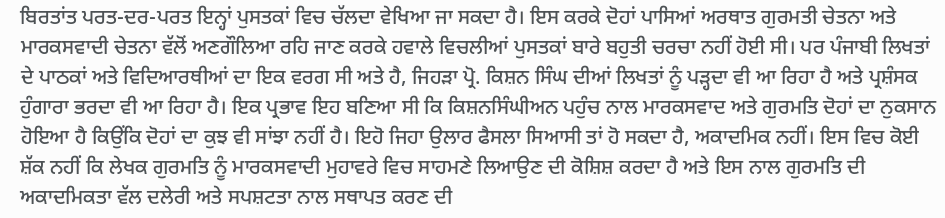ਬਿਰਤਾਂਤ ਪਰਤ-ਦਰ-ਪਰਤ ਇਨ੍ਹਾਂ ਪੁਸਤਕਾਂ ਵਿਚ ਚੱਲਦਾ ਵੇਖਿਆ ਜਾ ਸਕਦਾ ਹੈ। ਇਸ ਕਰਕੇ ਦੋਹਾਂ ਪਾਸਿਆਂ ਅਰਥਾਤ ਗੁਰਮਤੀ ਚੇਤਨਾ ਅਤੇ ਮਾਰਕਸਵਾਦੀ ਚੇਤਨਾ ਵੱਲੋਂ ਅਣਗੌਲਿਆ ਰਹਿ ਜਾਣ ਕਰਕੇ ਹਵਾਲੇ ਵਿਚਲੀਆਂ ਪੁਸਤਕਾਂ ਬਾਰੇ ਬਹੁਤੀ ਚਰਚਾ ਨਹੀਂ ਹੋਈ ਸੀ। ਪਰ ਪੰਜਾਬੀ ਲਿਖਤਾਂ ਦੇ ਪਾਠਕਾਂ ਅਤੇ ਵਿਦਿਆਰਥੀਆਂ ਦਾ ਇਕ ਵਰਗ ਸੀ ਅਤੇ ਹੈ, ਜਿਹੜਾ ਪ੍ਰੋ. ਕਿਸ਼ਨ ਸਿੰਘ ਦੀਆਂ ਲਿਖਤਾਂ ਨੂੰ ਪੜ੍ਹਦਾ ਵੀ ਆ ਰਿਹਾ ਹੈ ਅਤੇ ਪ੍ਰਸ਼ੰਸਕ ਹੁੰਗਾਰਾ ਭਰਦਾ ਵੀ ਆ ਰਿਹਾ ਹੈ। ਇਕ ਪ੍ਰਭਾਵ ਇਹ ਬਣਿਆ ਸੀ ਕਿ ਕਿਸ਼ਨਸਿੰਘੀਅਨ ਪਹੁੰਚ ਨਾਲ ਮਾਰਕਸਵਾਦ ਅਤੇ ਗੁਰਮਤਿ ਦੋਹਾਂ ਦਾ ਨੁਕਸਾਨ ਹੋਇਆ ਹੈ ਕਿਉਂਕਿ ਦੋਹਾਂ ਦਾ ਕੁਝ ਵੀ ਸਾਂਝਾ ਨਹੀਂ ਹੈ। ਇਹੋ ਜਿਹਾ ਉਲਾਰ ਫੈਸਲਾ ਸਿਆਸੀ ਤਾਂ ਹੋ ਸਕਦਾ ਹੈ, ਅਕਾਦਮਿਕ ਨਹੀਂ। ਇਸ ਵਿਚ ਕੋਈ ਸ਼ੱਕ ਨਹੀਂ ਕਿ ਲੇਖਕ ਗੁਰਮਤਿ ਨੂੰ ਮਾਰਕਸਵਾਦੀ ਮੁਹਾਵਰੇ ਵਿਚ ਸਾਹਮਣੇ ਲਿਆਉਣ ਦੀ ਕੋਸ਼ਿਸ਼ ਕਰਦਾ ਹੈ ਅਤੇ ਇਸ ਨਾਲ ਗੁਰਮਤਿ ਦੀ ਅਕਾਦਮਿਕਤਾ ਵੱਲ ਦਲੇਰੀ ਅਤੇ ਸਪਸ਼ਟਤਾ ਨਾਲ ਸਥਾਪਤ ਕਰਣ ਦੀ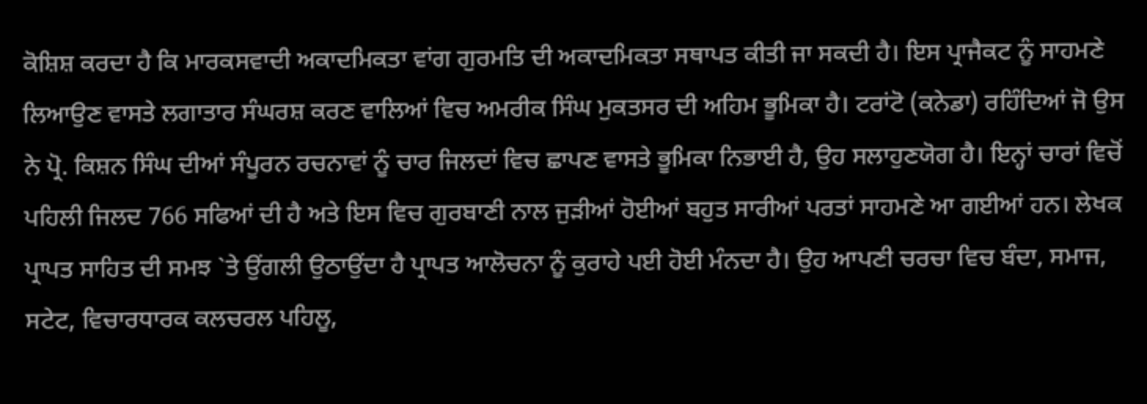ਕੋਸ਼ਿਸ਼ ਕਰਦਾ ਹੈ ਕਿ ਮਾਰਕਸਵਾਦੀ ਅਕਾਦਮਿਕਤਾ ਵਾਂਗ ਗੁਰਮਤਿ ਦੀ ਅਕਾਦਮਿਕਤਾ ਸਥਾਪਤ ਕੀਤੀ ਜਾ ਸਕਦੀ ਹੈ। ਇਸ ਪ੍ਰਾਜੈਕਟ ਨੂੰ ਸਾਹਮਣੇ ਲਿਆਉਣ ਵਾਸਤੇ ਲਗਾਤਾਰ ਸੰਘਰਸ਼ ਕਰਣ ਵਾਲਿਆਂ ਵਿਚ ਅਮਰੀਕ ਸਿੰਘ ਮੁਕਤਸਰ ਦੀ ਅਹਿਮ ਭੂਮਿਕਾ ਹੈ। ਟਰਾਂਟੋ (ਕਨੇਡਾ) ਰਹਿੰਦਿਆਂ ਜੋ ਉਸ ਨੇ ਪ੍ਰੋ. ਕਿਸ਼ਨ ਸਿੰਘ ਦੀਆਂ ਸੰਪੂਰਨ ਰਚਨਾਵਾਂ ਨੂੰ ਚਾਰ ਜਿਲਦਾਂ ਵਿਚ ਛਾਪਣ ਵਾਸਤੇ ਭੂਮਿਕਾ ਨਿਭਾਈ ਹੈ, ਉਹ ਸਲਾਹੁਣਯੋਗ ਹੈ। ਇਨ੍ਹਾਂ ਚਾਰਾਂ ਵਿਚੋਂ ਪਹਿਲੀ ਜਿਲਦ 766 ਸਫਿਆਂ ਦੀ ਹੈ ਅਤੇ ਇਸ ਵਿਚ ਗੁਰਬਾਣੀ ਨਾਲ ਜੁੜੀਆਂ ਹੋਈਆਂ ਬਹੁਤ ਸਾਰੀਆਂ ਪਰਤਾਂ ਸਾਹਮਣੇ ਆ ਗਈਆਂ ਹਨ। ਲੇਖਕ ਪ੍ਰਾਪਤ ਸਾਹਿਤ ਦੀ ਸਮਝ `ਤੇ ਉਂਗਲੀ ਉਠਾਉਂਦਾ ਹੈ ਪ੍ਰਾਪਤ ਆਲੋਚਨਾ ਨੂੰ ਕੁਰਾਹੇ ਪਈ ਹੋਈ ਮੰਨਦਾ ਹੈ। ਉਹ ਆਪਣੀ ਚਰਚਾ ਵਿਚ ਬੰਦਾ, ਸਮਾਜ, ਸਟੇਟ, ਵਿਚਾਰਧਾਰਕ ਕਲਚਰਲ ਪਹਿਲੂ,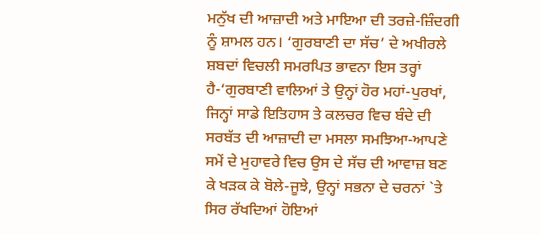ਮਨੁੱਖ ਦੀ ਆਜ਼ਾਦੀ ਅਤੇ ਮਾਇਆ ਦੀ ਤਰਜ਼ੇ-ਜ਼ਿੰਦਗੀ ਨੂੰ ਸ਼ਾਮਲ ਹਨ। ‘ਗੁਰਬਾਣੀ ਦਾ ਸੱਚ’ ਦੇ ਅਖੀਰਲੇ ਸ਼ਬਦਾਂ ਵਿਚਲੀ ਸਮਰਪਿਤ ਭਾਵਨਾ ਇਸ ਤਰ੍ਹਾਂ ਹੈ-‘ਗੁਰਬਾਣੀ ਵਾਲਿਆਂ ਤੇ ਉਨ੍ਹਾਂ ਹੋਰ ਮਹਾਂ-ਪੁਰਖਾਂ, ਜਿਨ੍ਹਾਂ ਸਾਡੇ ਇਤਿਹਾਸ ਤੇ ਕਲਚਰ ਵਿਚ ਬੰਦੇ ਦੀ ਸਰਬੱਤ ਦੀ ਆਜ਼ਾਦੀ ਦਾ ਮਸਲਾ ਸਮਝਿਆ-ਆਪਣੇ ਸਮੇਂ ਦੇ ਮੁਹਾਵਰੇ ਵਿਚ ਉਸ ਦੇ ਸੱਚ ਦੀ ਆਵਾਜ਼ ਬਣ ਕੇ ਖੜਕ ਕੇ ਬੋਲੇ-ਜੂਝੇ, ਉਨ੍ਹਾਂ ਸਭਨਾ ਦੇ ਚਰਨਾਂ `ਤੇ ਸਿਰ ਰੱਖਦਿਆਂ ਹੋਇਆਂ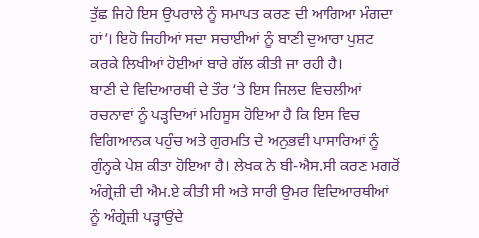ਤੁੱਛ ਜਿਹੇ ਇਸ ਉਪਰਾਲੇ ਨੂੰ ਸਮਾਪਤ ਕਰਣ ਦੀ ਆਗਿਆ ਮੰਗਦਾ ਹਾਂ’। ਇਹੋ ਜਿਹੀਆਂ ਸਦਾ ਸਚਾਈਆਂ ਨੂੰ ਬਾਣੀ ਦੁਆਰਾ ਪੁਸ਼ਟ ਕਰਕੇ ਲਿਖੀਆਂ ਹੋਈਆਂ ਬਾਰੇ ਗੱਲ ਕੀਤੀ ਜਾ ਰਹੀ ਹੈ।
ਬਾਣੀ ਦੇ ਵਿਦਿਆਰਥੀ ਦੇ ਤੌਰ ‘ਤੇ ਇਸ ਜਿਲਦ ਵਿਚਲੀਆਂ ਰਚਨਾਵਾਂ ਨੂੰ ਪੜ੍ਹਦਿਆਂ ਮਹਿਸੂਸ ਹੋਇਆ ਹੈ ਕਿ ਇਸ ਵਿਚ ਵਿਗਿਆਨਕ ਪਹੁੰਚ ਅਤੇ ਗੁਰਮਤਿ ਦੇ ਅਨੁਭਵੀ ਪਾਸਾਰਿਆਂ ਨੂੰ ਗੁੰਨ੍ਹਕੇ ਪੇਸ਼ ਕੀਤਾ ਹੋਇਆ ਹੈ। ਲੇਖਕ ਨੇ ਬੀ-ਐਸ.ਸੀ ਕਰਣ ਮਗਰੋਂ ਅੰਗ੍ਰੇਜ਼ੀ ਦੀ ਐਮ.ਏ ਕੀਤੀ ਸੀ ਅਤੇ ਸਾਰੀ ਉਮਰ ਵਿਦਿਆਰਥੀਆਂ ਨੂੰ ਅੰਗ੍ਰੇਜ਼ੀ ਪੜ੍ਹਾਉਂਦੇ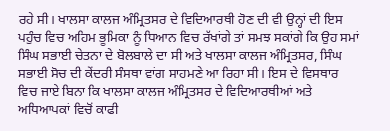ਰਹੇ ਸੀ। ਖਾਲਸਾ ਕਾਲਜ ਅੰਮ੍ਰਿਤਸਰ ਦੇ ਵਿਦਿਆਰਥੀ ਹੋਣ ਦੀ ਵੀ ਉਨ੍ਹਾਂ ਦੀ ਇਸ ਪਹੁੰਚ ਵਿਚ ਅਹਿਮ ਭੂਮਿਕਾ ਨੂੰ ਧਿਆਨ ਵਿਚ ਰੱਖਾਂਗੇ ਤਾਂ ਸਮਝ ਸਕਾਂਗੇ ਕਿ ਉਹ ਸਮਾਂ ਸਿੰਘ ਸਭਾਈ ਚੇਤਨਾ ਦੇ ਬੋਲਬਾਲੇ ਦਾ ਸੀ ਅਤੇ ਖਾਲਸਾ ਕਾਲਜ ਅੰਮ੍ਰਿਤਸਰ, ਸਿੰਘ ਸਭਾਈ ਸੋਚ ਦੀ ਕੇਂਦਰੀ ਸੰਸਥਾ ਵਾਂਗ ਸਾਹਮਣੇ ਆ ਰਿਹਾ ਸੀ। ਇਸ ਦੇ ਵਿਸਥਾਰ ਵਿਚ ਜਾਏ ਬਿਨਾ ਕਿ ਖਾਲਸਾ ਕਾਲਜ ਅੰਮ੍ਰਿਤਸਰ ਦੇ ਵਿਦਿਆਰਥੀਆਂ ਅਤੇ ਅਧਿਆਪਕਾਂ ਵਿਚੋਂ ਕਾਫੀ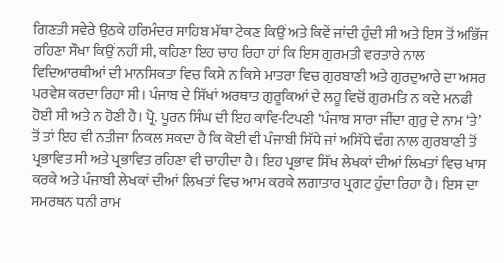ਗਿਣਤੀ ਸਵੇਰੇ ਉਠਕੇ ਹਰਿਮੰਦਰ ਸਾਹਿਬ ਮੱਥਾ ਟੇਕਣ ਕਿਉਂ ਅਤੇ ਕਿਵੇਂ ਜਾਂਦੀ ਹੁੰਦੀ ਸੀ ਅਤੇ ਇਸ ਤੋਂ ਅਭਿੱਜ ਰਹਿਣਾ ਸੌਖਾ ਕਿਉਂ ਨਹੀਂ ਸੀ, ਕਹਿਣਾ ਇਹ ਚਾਹ ਰਿਹਾ ਹਾਂ ਕਿ ਇਸ ਗੁਰਮਤੀ ਵਰਤਾਰੇ ਨਾਲ ਵਿਦਿਆਰਥੀਆਂ ਦੀ ਮਾਨਸਿਕਤਾ ਵਿਚ ਕਿਸੇ ਨ ਕਿਸੇ ਮਾਤਰਾ ਵਿਚ ਗੁਰਬਾਣੀ ਅਤੇ ਗੁਰਦੁਆਰੇ ਦਾ ਅਸਰ ਪਰਵੇਸ਼ ਕਰਦਾ ਰਿਹਾ ਸੀ। ਪੰਜਾਬ ਦੇ ਸਿੱਖਾਂ ਅਰਥਾਤ ਗੁਰੂਕਿਆਂ ਦੇ ਲਹੂ ਵਿਚੋਂ ਗੁਰਮਤਿ ਨ ਕਦੇ ਮਨਫੀ ਹੋਈ ਸੀ ਅਤੇ ਨ ਹੋਣੀ ਹੈ। ਪ੍ਰੋ. ਪੂਰਨ ਸਿੰਘ ਦੀ ਇਹ ਕਾਵਿ-ਟਿਪਣੀ ‘ਪੰਜਾਬ ਸਾਰਾ ਜੀਂਦਾ ਗੁਰੁ ਦੇ ਨਾਮ ‘ਤੇ’ ਤੋਂ ਤਾਂ ਇਹ ਵੀ ਨਤੀਜਾ ਨਿਕਲ ਸਕਦਾ ਹੈ ਕਿ ਕੋਈ ਵੀ ਪੰਜਾਬੀ ਸਿੱਧੇ ਜਾਂ ਅਸਿੱਧੇ ਢੰਗ ਨਾਲ ਗੁਰਬਾਣੀ ਤੋਂ ਪ੍ਰਭਾਵਿਤ ਸੀ ਅਤੇ ਪ੍ਰਭਾਵਿਤ ਰਹਿਣਾ ਵੀ ਚਾਹੀਦਾ ਹੈ। ਇਹ ਪ੍ਰਭਾਵ ਸਿੱਖ ਲੇਖਕਾਂ ਦੀਆਂ ਲਿਖਤਾਂ ਵਿਚ ਖਾਸ ਕਰਕੇ ਅਤੇ ਪੰਜਾਬੀ ਲੇਖਕਾਂ ਦੀਆਂ ਲਿਖਤਾਂ ਵਿਚ ਆਮ ਕਰਕੇ ਲਗਾਤਾਰ ਪ੍ਰਗਟ ਹੁੰਦਾ ਰਿਹਾ ਹੈ। ਇਸ ਦਾ ਸਮਰਥਨ ਧਨੀ ਰਾਮ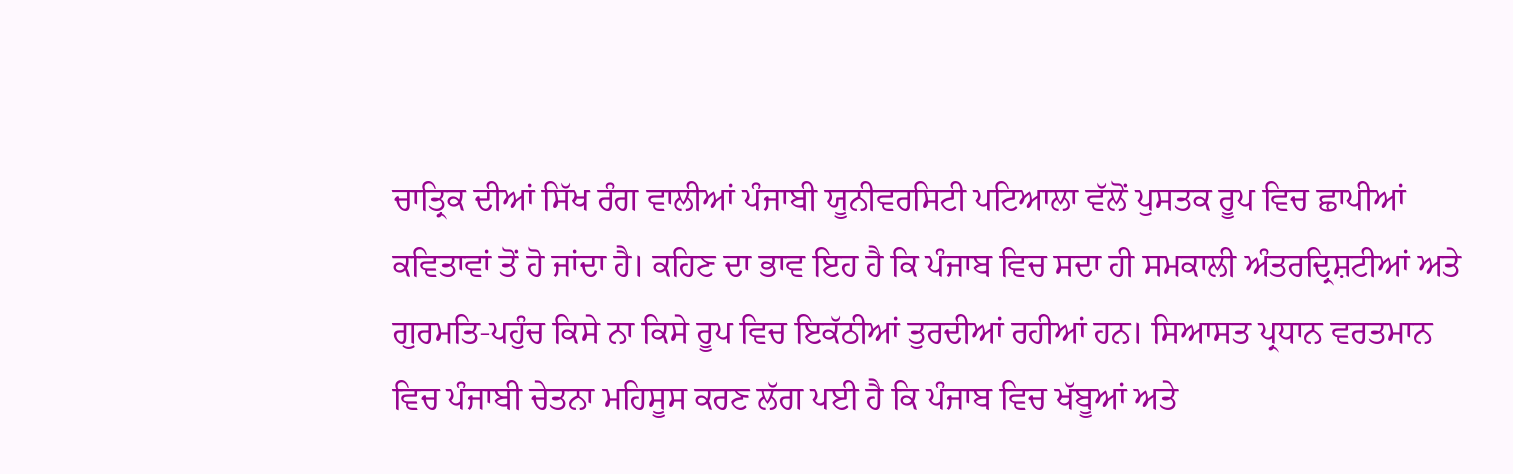ਚਾਤ੍ਰਿਕ ਦੀਆਂ ਸਿੱਖ ਰੰਗ ਵਾਲੀਆਂ ਪੰਜਾਬੀ ਯੂਨੀਵਰਸਿਟੀ ਪਟਿਆਲਾ ਵੱਲੋਂ ਪੁਸਤਕ ਰੂਪ ਵਿਚ ਛਾਪੀਆਂ ਕਵਿਤਾਵਾਂ ਤੋਂ ਹੋ ਜਾਂਦਾ ਹੈ। ਕਹਿਣ ਦਾ ਭਾਵ ਇਹ ਹੈ ਕਿ ਪੰਜਾਬ ਵਿਚ ਸਦਾ ਹੀ ਸਮਕਾਲੀ ਅੰਤਰਦ੍ਰਿਸ਼ਟੀਆਂ ਅਤੇ ਗੁਰਮਤਿ-ਪਹੁੰਚ ਕਿਸੇ ਨਾ ਕਿਸੇ ਰੂਪ ਵਿਚ ਇਕੱਠੀਆਂ ਤੁਰਦੀਆਂ ਰਹੀਆਂ ਹਨ। ਸਿਆਸਤ ਪ੍ਰਧਾਨ ਵਰਤਮਾਨ ਵਿਚ ਪੰਜਾਬੀ ਚੇਤਨਾ ਮਹਿਸੂਸ ਕਰਣ ਲੱਗ ਪਈ ਹੈ ਕਿ ਪੰਜਾਬ ਵਿਚ ਖੱਬੂਆਂ ਅਤੇ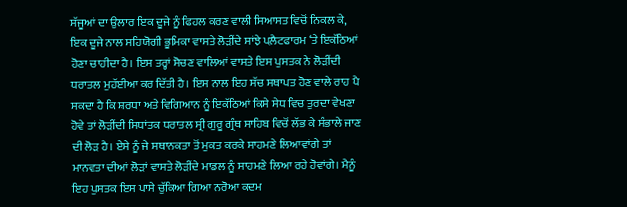ਸੱਜੂਆਂ ਦਾ ਉਲਾਰ ਇਕ ਦੂਜੇ ਨੂੰ ਫਿਹਲ ਕਰਣ ਵਾਲੀ ਸਿਆਸਤ ਵਿਚੋਂ ਨਿਕਲ ਕੇ, ਇਕ ਦੂਜੇ ਨਾਲ ਸਹਿਯੋਗੀ ਭੂਮਿਕਾ ਵਾਸਤੇ ਲੋੜੀਂਦੇ ਸਾਂਝੇ ਪਲ਼ੈਟਫਾਰਮ ‘ਤੇ ਇਕੱਠਿਆਂ ਹੋਣਾ ਚਾਹੀਦਾ ਹੈ। ਇਸ ਤਰ੍ਹਾਂ ਸੋਚਣ ਵਾਲਿਆਂ ਵਾਸਤੇ ਇਸ ਪੁਸਤਕ ਨੇ ਲੋੜੀਂਦੀ ਧਰਾਤਲ ਮੁਹੱਈਆ ਕਰ ਦਿੱਤੀ ਹੈ। ਇਸ ਨਾਲ ਇਹ ਸੱਚ ਸਥਾਪਤ ਹੋਣ ਵਾਲੇ ਰਾਹ ਪੈ ਸਕਦਾ ਹੈ ਕਿ ਸ਼ਰਧਾ ਅਤੇ ਵਿਗਿਆਨ ਨੂੰ ਇਕੱਠਿਆਂ ਕਿਸੇ ਸੇਧ ਵਿਚ ਤੁਰਦਾ ਵੇਖਣਾ ਹੋਵੇ ਤਾਂ ਲੋੜੀਂਦੀ ਸਿਧਾਂਤਕ ਧਰਾਤਲ ਸ੍ਰੀ ਗੁਰੂ ਗ੍ਰੰਥ ਸਾਹਿਬ ਵਿਚੋਂ ਲੱਭ ਕੇ ਸੰਭਾਲੇ ਜਾਣ ਦੀ ਲੋੜ ਹੈ। ਏਸੇ ਨੂੰ ਜੇ ਸਥਾਨਕਤਾ ਤੋਂ ਮੁਕਤ ਕਰਕੇ ਸਾਹਮਣੇ ਲਿਆਵਾਂਗੇ ਤਾਂ ਮਾਨਵਤਾ ਦੀਆਂ ਲੋੜਾਂ ਵਾਸਤੇ ਲੋੜੀਂਦੇ ਮਾਡਲ ਨੂੰ ਸਾਹਮਣੇ ਲਿਆ ਰਹੇ ਹੋਵਾਂਗੇ। ਮੈਨੂੰ ਇਹ ਪੁਸਤਕ ਇਸ ਪਾਸੇ ਚੁੱਕਿਆ ਗਿਆ ਨਰੋਆ ਕਦਮ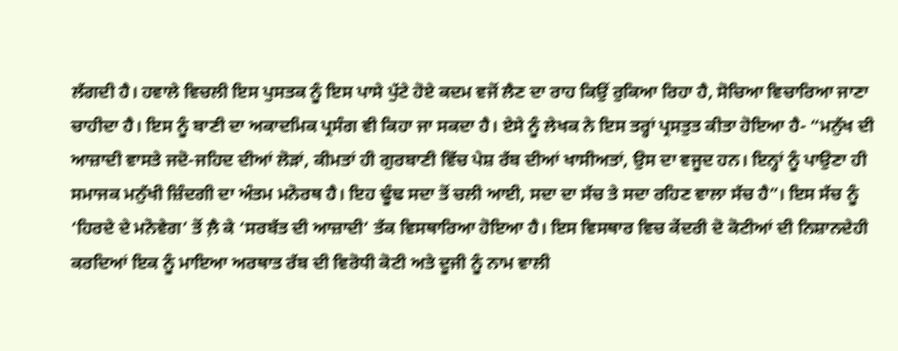ਲੱਗਦੀ ਹੈ। ਹਵਾਲੇ ਵਿਚਲੀ ਇਸ ਪੁਸਤਕ ਨੂੰ ਇਸ ਪਾਸੇ ਪੁੱਟੇ ਹੋਏ ਕਦਮ ਵਜੋਂ ਲੈਣ ਦਾ ਰਾਹ ਕਿਉਂ ਰੁਕਿਆ ਰਿਹਾ ਹੈ, ਸੋਚਿਆ ਵਿਚਾਰਿਆ ਜਾਣਾ ਚਾਹੀਦਾ ਹੈ। ਇਸ ਨੂੰ ਬਾਣੀ ਦਾ ਅਕਾਦਮਿਕ ਪ੍ਰਸੰਗ ਵੀ ਕਿਹਾ ਜਾ ਸਕਦਾ ਹੈ। ਏਸੇ ਨੂੰ ਲੇਖਕ ਨੇ ਇਸ ਤਰ੍ਹਾਂ ਪ੍ਰਸਤੁਤ ਕੀਤਾ ਹੋਇਆ ਹੈ- “ਮਨੁੱਖ ਦੀ ਆਜ਼ਾਦੀ ਵਾਸਤੇ ਜਦੋ-ਜਹਿਦ ਦੀਆਂ ਲੋੜਾਂ, ਕੀਮਤਾਂ ਹੀ ਗੁਰਬਾਣੀ ਵਿੱਚ ਪੇਸ਼ ਰੱਬ ਦੀਆਂ ਖਾਸੀਅਤਾਂ, ਉਸ ਦਾ ਵਜੂਦ ਹਨ। ਇਨ੍ਹਾਂ ਨੂੰ ਪਾਉਣਾ ਹੀ ਸਮਾਜਕ ਮਨੁੱਖੀ ਜ਼ਿੰਦਗੀ ਦਾ ਅੰਤਮ ਮਨੋਰਥ ਹੈ। ਇਹ ਢੂੰਢ ਸਦਾ ਤੋਂ ਚਲੀ ਆਈ, ਸਦਾ ਦਾ ਸੱਚ ਤੇ ਸਦਾ ਰਹਿਣ ਵਾਲਾ ਸੱਚ ਹੈ”। ਇਸ ਸੱਚ ਨੂੰ ‘ਹਿਰਦੇ ਦੇ ਮਨੋਵੇਗ’ ਤੋਂ ਲ਼ੈ ਕੇ ‘ਸਰਬੱਤ ਦੀ ਆਜ਼ਾਦੀ’ ਤੱਕ ਵਿਸਥਾਰਿਆ ਹੋਇਆ ਹੈ। ਇਸ ਵਿਸਥਾਰ ਵਿਚ ਕੇਂਦਰੀ ਦੋ ਕੋਟੀਆਂ ਦੀ ਨਿਸ਼ਾਨਦੇਹੀ ਕਰਦਿਆਂ ਇਕ ਨੂੰ ਮਾਇਆ ਅਰਥਾਤ ਰੱਬ ਦੀ ਵਿਰੋਧੀ ਕੋਟੀ ਅਤੇ ਦੂਜੀ ਨੂੰ ਨਾਮ ਵਾਲੀ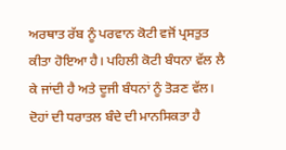ਅਰਥਾਤ ਰੱਬ ਨੂੰ ਪਰਵਾਨ ਕੋਟੀ ਵਜੋਂ ਪ੍ਰਸਤੁਤ ਕੀਤਾ ਹੋਇਆ ਹੈ। ਪਹਿਲੀ ਕੋਟੀ ਬੰਧਨਾ ਵੱਲ ਲੈ ਕੇ ਜਾਂਦੀ ਹੈ ਅਤੇ ਦੂਜੀ ਬੰਧਨਾਂ ਨੂੰ ਤੋੜਣ ਵੱਲ। ਦੋਹਾਂ ਦੀ ਧਰਾਤਲ ਬੰਦੇ ਦੀ ਮਾਨਸਿਕਤਾ ਹੈ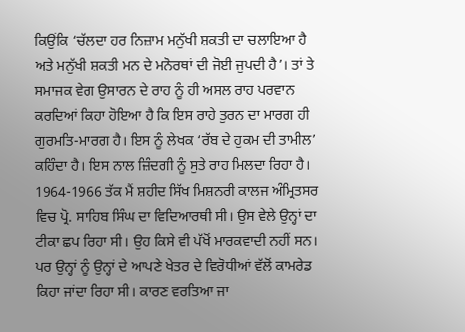ਕਿਉਂਕਿ ‘ਚੱਲਦਾ ਹਰ ਨਿਜ਼ਾਮ ਮਨੁੱਖੀ ਸ਼ਕਤੀ ਦਾ ਚਲਾਇਆ ਹੈ ਅਤੇ ਮਨੁੱਖੀ ਸ਼ਕਤੀ ਮਨ ਦੇ ਮਨੋਰਥਾਂ ਦੀ ਜੋਈ ਜੁਪਦੀ ਹੈ’। ਤਾਂ ਤੇ ਸਮਾਜਕ ਵੇਗ ਉਸਾਰਨ ਦੇ ਰਾਹ ਨੂੰ ਹੀ ਅਸਲ ਰਾਹ ਪਰਵਾਨ ਕਰਦਿਆਂ ਕਿਹਾ ਹੋਇਆ ਹੈ ਕਿ ਇਸ ਰਾਹੇ ਤੁਰਨ ਦਾ ਮਾਰਗ ਹੀ ਗੁਰਮਤਿ-ਮਾਰਗ ਹੈ। ਇਸ ਨੂੰ ਲੇਖਕ ‘ਰੱਬ ਦੇ ਹੁਕਮ ਦੀ ਤਾਮੀਲ’ ਕਹਿੰਦਾ ਹੈ। ਇਸ ਨਾਲ ਜ਼ਿੰਦਗੀ ਨੂੰ ਸੁਤੇ ਰਾਹ ਮਿਲਦਾ ਰਿਹਾ ਹੈ। 1964-1966 ਤੱਕ ਮੈਂ ਸ਼ਹੀਦ ਸਿੱਖ ਮਿਸ਼ਨਰੀ ਕਾਲਜ ਅੰਮ੍ਰਿਤਸਰ ਵਿਚ ਪ੍ਰੋ. ਸਾਹਿਬ ਸਿੰਘ ਦਾ ਵਿਦਿਆਰਥੀ ਸੀ। ਉਸ ਵੇਲੇ ਉਨ੍ਹਾਂ ਦਾ ਟੀਕਾ ਛਪ ਰਿਹਾ ਸੀ। ਉਹ ਕਿਸੇ ਵੀ ਪੱਖੋਂ ਮਾਰਕਵਾਦੀ ਨਹੀਂ ਸਨ। ਪਰ ਉਨ੍ਹਾਂ ਨੂੰ ਉਨ੍ਹਾਂ ਦੇ ਆਪਣੇ ਖੇਤਰ ਦੇ ਵਿਰੋਧੀਆਂ ਵੱਲੋਂ ਕਾਮਰੇਡ ਕਿਹਾ ਜਾਂਦਾ ਰਿਹਾ ਸੀ। ਕਾਰਣ ਵਰਤਿਆ ਜਾ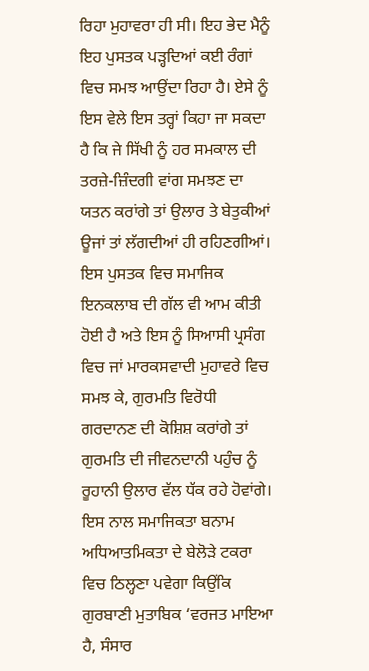ਰਿਹਾ ਮੁਹਾਵਰਾ ਹੀ ਸੀ। ਇਹ ਭੇਦ ਮੈਨੂੰ ਇਹ ਪੁਸਤਕ ਪੜ੍ਹਦਿਆਂ ਕਈ ਰੰਗਾਂ ਵਿਚ ਸਮਝ ਆਉਂਦਾ ਰਿਹਾ ਹੈ। ਏਸੇ ਨੂੰ ਇਸ ਵੇਲੇ ਇਸ ਤਰ੍ਹਾਂ ਕਿਹਾ ਜਾ ਸਕਦਾ ਹੈ ਕਿ ਜੇ ਸਿੱਖੀ ਨੂੰ ਹਰ ਸਮਕਾਲ ਦੀ ਤਰਜ਼ੇ-ਜ਼ਿੰਦਗੀ ਵਾਂਗ ਸਮਝਣ ਦਾ ਯਤਨ ਕਰਾਂਗੇ ਤਾਂ ਉਲਾਰ ਤੇ ਬੇਤੁਕੀਆਂ ਊਜਾਂ ਤਾਂ ਲੱਗਦੀਆਂ ਹੀ ਰਹਿਣਗੀਆਂ।
ਇਸ ਪੁਸਤਕ ਵਿਚ ਸਮਾਜਿਕ ਇਨਕਲਾਬ ਦੀ ਗੱਲ ਵੀ ਆਮ ਕੀਤੀ ਹੋਈ ਹੈ ਅਤੇ ਇਸ ਨੂੰ ਸਿਆਸੀ ਪ੍ਰਸੰਗ ਵਿਚ ਜਾਂ ਮਾਰਕਸਵਾਦੀ ਮੁਹਾਵਰੇ ਵਿਚ ਸਮਝ ਕੇ, ਗੁਰਮਤਿ ਵਿਰੋਧੀ ਗਰਦਾਨਣ ਦੀ ਕੋਸ਼ਿਸ਼ ਕਰਾਂਗੇ ਤਾਂ ਗੁਰਮਤਿ ਦੀ ਜੀਵਨਦਾਨੀ ਪਹੁੰਚ ਨੂੰ ਰੂਹਾਨੀ ਉਲਾਰ ਵੱਲ ਧੱਕ ਰਹੇ ਹੋਵਾਂਗੇ। ਇਸ ਨਾਲ ਸਮਾਜਿਕਤਾ ਬਨਾਮ ਅਧਿਆਤਮਿਕਤਾ ਦੇ ਬੇਲੋੜੇ ਟਕਰਾ ਵਿਚ ਠਿਲ੍ਹਣਾ ਪਵੇਗਾ ਕਿਉਂਕਿ ਗੁਰਬਾਣੀ ਮੁਤਾਬਿਕ ‘ਵਰਜਤ ਮਾਇਆ ਹੈ, ਸੰਸਾਰ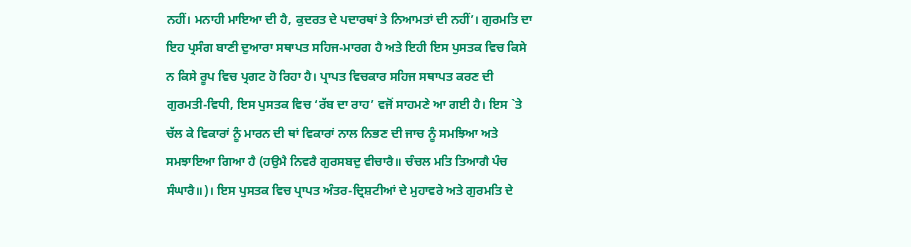ਨਹੀਂ। ਮਨਾਹੀ ਮਾਇਆ ਦੀ ਹੈ, ਕੁਦਰਤ ਦੇ ਪਦਾਰਥਾਂ ਤੇ ਨਿਆਮਤਾਂ ਦੀ ਨਹੀਂ’। ਗੁਰਮਤਿ ਦਾ ਇਹ ਪ੍ਰਸੰਗ ਬਾਣੀ ਦੁਆਰਾ ਸਥਾਪਤ ਸਹਿਜ-ਮਾਰਗ ਹੈ ਅਤੇ ਇਹੀ ਇਸ ਪੁਸਤਕ ਵਿਚ ਕਿਸੇ ਨ ਕਿਸੇ ਰੂਪ ਵਿਚ ਪ੍ਰਗਟ ਹੋ ਰਿਹਾ ਹੈ। ਪ੍ਰਾਪਤ ਵਿਚਕਾਰ ਸਹਿਜ ਸਥਾਪਤ ਕਰਣ ਦੀ ਗੁਰਮਤੀ-ਵਿਧੀ, ਇਸ ਪੁਸਤਕ ਵਿਚ ‘ਰੱਬ ਦਾ ਰਾਹ’ ਵਜੋਂ ਸਾਹਮਣੇ ਆ ਗਈ ਹੈ। ਇਸ `ਤੇ ਚੱਲ ਕੇ ਵਿਕਾਰਾਂ ਨੂੰ ਮਾਰਨ ਦੀ ਥਾਂ ਵਿਕਾਰਾਂ ਨਾਲ ਨਿਭਣ ਦੀ ਜਾਚ ਨੂੰ ਸਮਝਿਆ ਅਤੇ ਸਮਝਾਇਆ ਗਿਆ ਹੈ (ਹਉਮੈ ਨਿਵਰੈ ਗੁਰਸਬਦੁ ਵੀਚਾਰੈ॥ ਚੰਚਲ ਮਤਿ ਤਿਆਗੈ ਪੰਚ ਸੰਘਾਰੈ॥)। ਇਸ ਪੁਸਤਕ ਵਿਚ ਪ੍ਰਾਪਤ ਅੰਤਰ-ਦ੍ਰਿਸ਼ਟੀਆਂ ਦੇ ਮੁਹਾਵਰੇ ਅਤੇ ਗੁਰਮਤਿ ਦੇ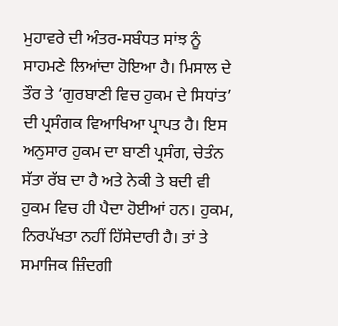ਮੁਹਾਵਰੇ ਦੀ ਅੰਤਰ-ਸਬੰਧਤ ਸਾਂਝ ਨੂੰ ਸਾਹਮਣੇ ਲਿਆਂਦਾ ਹੋਇਆ ਹੈ। ਮਿਸਾਲ ਦੇ ਤੌਰ ਤੇ ‘ਗੁਰਬਾਣੀ ਵਿਚ ਹੁਕਮ ਦੇ ਸਿਧਾਂਤ’ ਦੀ ਪ੍ਰਸੰਗਕ ਵਿਆਖਿਆ ਪ੍ਰਾਪਤ ਹੈ। ਇਸ ਅਨੁਸਾਰ ਹੁਕਮ ਦਾ ਬਾਣੀ ਪ੍ਰਸੰਗ, ਚੇਤੰਨ ਸੱਤਾ ਰੱਬ ਦਾ ਹੈ ਅਤੇ ਨੇਕੀ ਤੇ ਬਦੀ ਵੀ ਹੁਕਮ ਵਿਚ ਹੀ ਪੈਦਾ ਹੋਈਆਂ ਹਨ। ਹੁਕਮ, ਨਿਰਪੱਖਤਾ ਨਹੀਂ ਹਿੱਸੇਦਾਰੀ ਹੈ। ਤਾਂ ਤੇ ਸਮਾਜਿਕ ਜ਼ਿੰਦਗੀ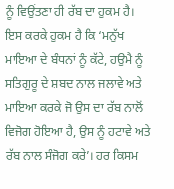ਨੂੰ ਵਿਉਂਤਣਾ ਹੀ ਰੱਬ ਦਾ ਹੁਕਮ ਹੈ। ਇਸ ਕਰਕੇ ਹੁਕਮ ਹੈ ਕਿ ‘ਮਨੁੱਖ ਮਾਇਆ ਦੇ ਬੰਧਨਾਂ ਨੂੰ ਕੱਟੇ, ਹਉਮੈ ਨੂੰ ਸਤਿਗੁਰੂ ਦੇ ਸ਼ਬਦ ਨਾਲ ਜਲਾਵੇ ਅਤੇ ਮਾਇਆ ਕਰਕੇ ਜੋ ਉਸ ਦਾ ਰੱਬ ਨਾਲੋਂ ਵਿਜੋਗ ਹੋਇਆ ਹੈ, ਉਸ ਨੂੰ ਹਟਾਵੇ ਅਤੇ ਰੱਬ ਨਾਲ ਸੰਜੋਗ ਕਰੇ’। ਹਰ ਕਿਸਮ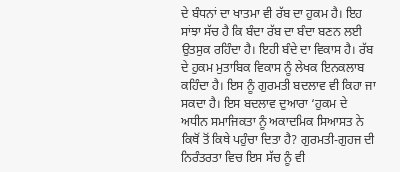ਦੇ ਬੰਧਨਾਂ ਦਾ ਖਾਤਮਾ ਵੀ ਰੱਬ ਦਾ ਹੁਕਮ ਹੈ। ਇਹ ਸਾਂਝਾ ਸੱਚ ਹੈ ਕਿ ਬੰਦਾ ਰੱਬ ਦਾ ਬੰਦਾ ਬਣਨ ਲਈ ਉਤਸੁਕ ਰਹਿੰਦਾ ਹੈ। ਇਹੀ ਬੰਦੇ ਦਾ ਵਿਕਾਸ ਹੈ। ਰੱਬ ਦੇ ਹੁਕਮ ਮੁਤਾਬਿਕ ਵਿਕਾਸ ਨੂੰ ਲੇਖਕ ਇਨਕਲਾਬ ਕਹਿੰਦਾ ਹੈ। ਇਸ ਨੂੰ ਗੁਰਮਤੀ ਬਦਲਾਵ ਵੀ ਕਿਹਾ ਜਾ ਸਕਦਾ ਹੈ। ਇਸ ਬਦਲਾਵ ਦੁਆਰਾ ‘ਹੁਕਮ ਦੇ ਅਧੀਨ ਸਮਾਜਿਕਤਾ ਨੂੰ ਅਕਾਦਮਿਕ ਸਿਆਸਤ ਨੇ ਕਿਥੋਂ ਤੋਂ ਕਿਥੇ ਪਹੁੰਚਾ ਦਿਤਾ ਹੈ? ਗੁਰਮਤੀ-ਗੁਹਜ ਦੀ ਨਿਰੰਤਰਤਾ ਵਿਚ ਇਸ ਸੱਚ ਨੂੰ ਵੀ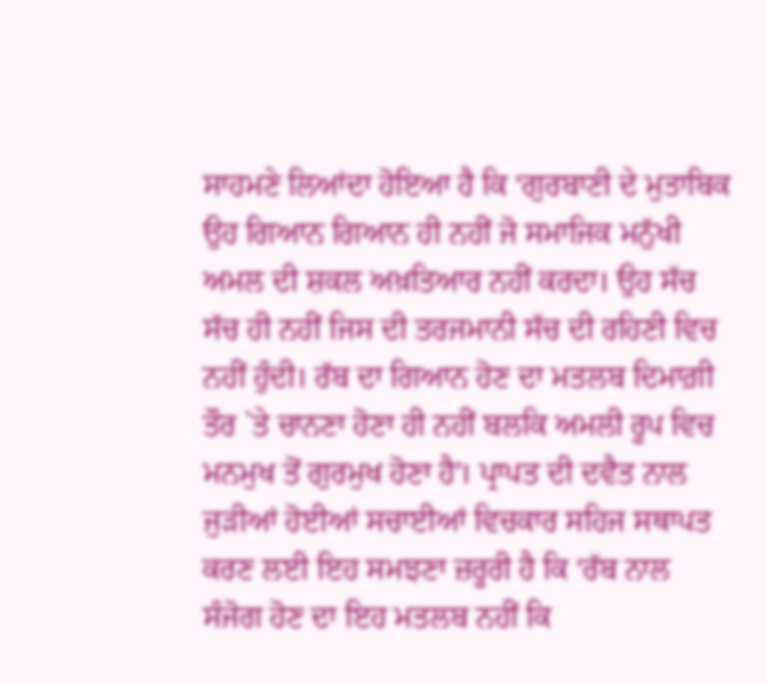ਸਾਹਮਣੇ ਲਿਆਂਦਾ ਹੋਇਆ ਹੈ ਕਿ ‘ਗੁਰਬਾਣੀ ਦੇ ਮੁਤਾਬਿਕ ਉਹ ਗਿਆਨ ਗਿਆਨ ਹੀ ਨਹੀਂ ਜੋ ਸਮਾਜਿਕ ਮਨੁੱਖੀ ਅਮਲ ਦੀ ਸ਼ਕਲ ਅਖ਼ਤਿਆਰ ਨਹੀਂ ਕਰਦਾ। ਉਹ ਸੱਚ ਸੱਚ ਹੀ ਨਹੀਂ ਜਿਸ ਦੀ ਤਰਜਮਾਨੀ ਸੱਚ ਦੀ ਰਹਿਣੀ ਵਿਚ ਨਹੀਂ ਹੁੰਦੀ। ਰੱਬ ਦਾ ਗਿਆਨ ਹੋਣ ਦਾ ਮਤਲਬ ਦਿਮਾਗ਼ੀ ਤੌਰ `ਤੇ ਚਾਨਣਾ ਹੋਣਾ ਹੀ ਨਹੀਂ ਬਲਕਿ ਅਮਲੀ ਰੂਪ ਵਿਚ ਮਨਮੁਖ ਤੋਂ ਗੁਰਮੁਖ ਹੋਣਾ ਹੈ’। ਪ੍ਰਾਪਤ ਦੀ ਦਵੈਤ ਨਾਲ ਜੁੜੀਆਂ ਹੋਈਆਂ ਸਚਾਈਆਂ ਵਿਚਕਾਰ ਸਹਿਜ ਸਥਾਪਤ ਕਰਣ ਲਈ ਇਹ ਸਮਝਣਾ ਜ਼ਰੂਰੀ ਹੈ ਕਿ ‘ਰੱਬ ਨਾਲ ਸੰਜੋਗ ਹੋਣ ਦਾ ਇਹ ਮਤਲਬ ਨਹੀਂ ਕਿ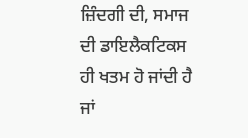ਜ਼ਿੰਦਗੀ ਦੀ, ਸਮਾਜ ਦੀ ਡਾਇਲੈਕਟਿਕਸ ਹੀ ਖਤਮ ਹੋ ਜਾਂਦੀ ਹੈ ਜਾਂ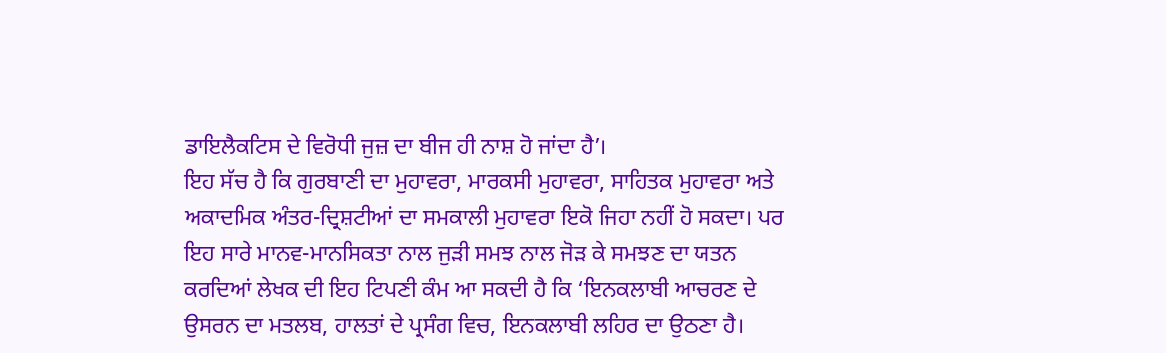ਡਾਇਲੈਕਟਿਸ ਦੇ ਵਿਰੋਧੀ ਜੁਜ਼ ਦਾ ਬੀਜ ਹੀ ਨਾਸ਼ ਹੋ ਜਾਂਦਾ ਹੈ’।
ਇਹ ਸੱਚ ਹੈ ਕਿ ਗੁਰਬਾਣੀ ਦਾ ਮੁਹਾਵਰਾ, ਮਾਰਕਸੀ ਮੁਹਾਵਰਾ, ਸਾਹਿਤਕ ਮੁਹਾਵਰਾ ਅਤੇ ਅਕਾਦਮਿਕ ਅੰਤਰ-ਦ੍ਰਿਸ਼ਟੀਆਂ ਦਾ ਸਮਕਾਲੀ ਮੁਹਾਵਰਾ ਇਕੋ ਜਿਹਾ ਨਹੀਂ ਹੋ ਸਕਦਾ। ਪਰ ਇਹ ਸਾਰੇ ਮਾਨਵ-ਮਾਨਸਿਕਤਾ ਨਾਲ ਜੁੜੀ ਸਮਝ ਨਾਲ ਜੋੜ ਕੇ ਸਮਝਣ ਦਾ ਯਤਨ ਕਰਦਿਆਂ ਲੇਖਕ ਦੀ ਇਹ ਟਿਪਣੀ ਕੰਮ ਆ ਸਕਦੀ ਹੈ ਕਿ ‘ਇਨਕਲਾਬੀ ਆਚਰਣ ਦੇ ਉਸਰਨ ਦਾ ਮਤਲਬ, ਹਾਲਤਾਂ ਦੇ ਪ੍ਰਸੰਗ ਵਿਚ, ਇਨਕਲਾਬੀ ਲਹਿਰ ਦਾ ਉਠਣਾ ਹੈ।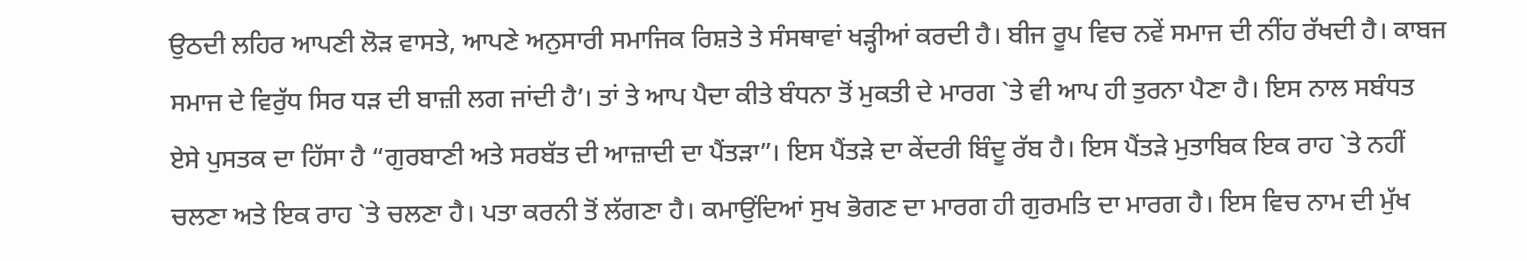ਉਠਦੀ ਲਹਿਰ ਆਪਣੀ ਲੋੜ ਵਾਸਤੇ, ਆਪਣੇ ਅਨੁਸਾਰੀ ਸਮਾਜਿਕ ਰਿਸ਼ਤੇ ਤੇ ਸੰਸਥਾਵਾਂ ਖੜ੍ਹੀਆਂ ਕਰਦੀ ਹੈ। ਬੀਜ ਰੂਪ ਵਿਚ ਨਵੇਂ ਸਮਾਜ ਦੀ ਨੀਂਹ ਰੱਖਦੀ ਹੈ। ਕਾਬਜ ਸਮਾਜ ਦੇ ਵਿਰੁੱਧ ਸਿਰ ਧੜ ਦੀ ਬਾਜ਼ੀ ਲਗ ਜਾਂਦੀ ਹੈ’। ਤਾਂ ਤੇ ਆਪ ਪੈਦਾ ਕੀਤੇ ਬੰਧਨਾ ਤੋਂ ਮੁਕਤੀ ਦੇ ਮਾਰਗ `ਤੇ ਵੀ ਆਪ ਹੀ ਤੁਰਨਾ ਪੈਣਾ ਹੈ। ਇਸ ਨਾਲ ਸਬੰਧਤ ਏਸੇ ਪੁਸਤਕ ਦਾ ਹਿੱਸਾ ਹੈ “ਗੁਰਬਾਣੀ ਅਤੇ ਸਰਬੱਤ ਦੀ ਆਜ਼ਾਦੀ ਦਾ ਪੈਂਤੜਾ”। ਇਸ ਪੈਂਤੜੇ ਦਾ ਕੇਂਦਰੀ ਬਿੰਦੂ ਰੱਬ ਹੈ। ਇਸ ਪੈਂਤੜੇ ਮੁਤਾਬਿਕ ਇਕ ਰਾਹ `ਤੇ ਨਹੀਂ ਚਲਣਾ ਅਤੇ ਇਕ ਰਾਹ `ਤੇ ਚਲਣਾ ਹੈ। ਪਤਾ ਕਰਨੀ ਤੋਂ ਲੱਗਣਾ ਹੈ। ਕਮਾਉਂਦਿਆਂ ਸੁਖ ਭੋਗਣ ਦਾ ਮਾਰਗ ਹੀ ਗੁਰਮਤਿ ਦਾ ਮਾਰਗ ਹੈ। ਇਸ ਵਿਚ ਨਾਮ ਦੀ ਮੁੱਖ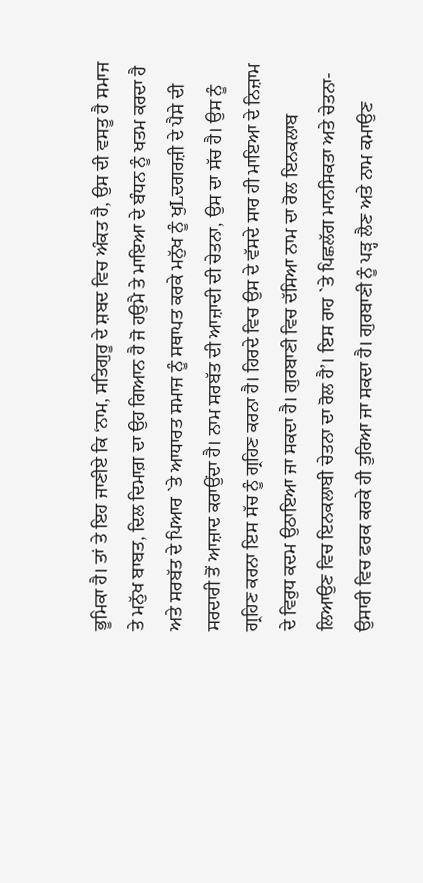ਭੂਮਿਕਾ ਹੈ। ਤਾਂ ਤੇ ਇਹ ਜਾਣੀਏ ਕਿ ‘ਨਾਮ, ਸਤਿਗੁਰੂ ਦੇ ਸ਼ਬਦ ਵਿਚ ਅੰਕਤ ਹੈ, ਉਸ ਦੀ ਵਸਤੂ ਹੈ ਸਮਾਜ ਤੇ ਮਨੁੱਖ ਬਾਬਤ, ਦਿਲ ਦਿਮਾਗ਼ ਦਾ ਉਹ ਗਿਆਨ ਹੈ ਜੋ ਹਉਮੈ ਤੇ ਮਾਇਆ ਦੇ ਬੰਧਨ ਨੂੰ ਖਤਮ ਕਰਦਾ ਹੈ ਅਤੇ ਸਰਬੱਤ ਦੇ ਪਿਆਰ `ਤੇ ਆਧਾਰਤ ਸਮਾਜ ਨੂੰ ਸਥਾਪਤ ਕਰਕੇ ਮਨੁੱਖ ਨੂੰ ਖੁLਦਗਰਜ਼ੀ ਦੇ ਪੈਸੇ ਦੀ ਸਰਦਾਰੀ ਤੋਂ ਆਜ਼ਾਦ ਕਰਾਉਂਦਾ ਹੈ। ਨਾਮ ਸਰਬੱਤ ਦੀ ਆਜ਼ਾਦੀ ਦੀ ਚੇਤਨਾ, ਉਸ ਦਾ ਸੱਚ ਹੈ। ਉਸ ਨੂੰ ਗ੍ਰਹਿਣ ਕਰਨਾ ਇਸ ਸੱਚ ਨੂੰ ਗ੍ਰਹਿਣ ਕਰਨਾ ਹੈ। ਹਿਰਦੇ ਵਿਚ ਉਸ ਦੇ ਵੱਸਦੇ ਸਾਰ ਹੀ ਮਾਇਆ ਦੇ ਨਿਜ਼ਾਮ ਦੇ ਵਿਰੁਧ ਕਦਮ ਉਠਾਇਆ ਜਾ ਸਕਦਾ ਹੈ। ਗੁਰਬਾਣੀ ਵਿਚ ਦੱਸਿਆ ਨਾਮ ਦਾ ਰੋਲ ਇਨਕਲਾਬ ਲਿਆਉਣ ਵਿਚ ਇਨਕਲਾਬੀ ਚੇਤਨਾ ਦਾ ਰੋਲ ਹੈ’। ਇਸ ਰਾਹ `ਤੇ ਪਿਛਲੱਗ ਮਾਨਸਿਕਤਾ ਅਤੇ ਚੇਤਨਾ-ਉਸਾਰੀ ਵਿਚ ਫਰਕ ਕਰਕੇ ਹੀ ਤੁਰਿਆ ਜਾ ਸਕਦਾ ਹੈ। ਗੁਰਬਾਣੀ ਨੂੰ ਪੜ੍ਹ ਲੈਣ ਅਤੇ ਨਾਮ ਕਮਾਉਣ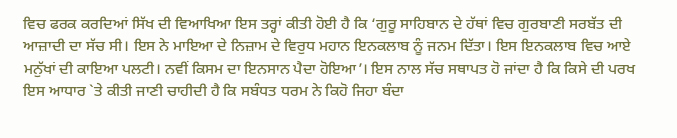ਵਿਚ ਫਰਕ ਕਰਦਿਆਂ ਸਿੱਖ ਦੀ ਵਿਆਖਿਆ ਇਸ ਤਰ੍ਹਾਂ ਕੀਤੀ ਹੋਈ ਹੈ ਕਿ ‘ਗੁਰੂ ਸਾਹਿਬਾਨ ਦੇ ਹੱਥਾਂ ਵਿਚ ਗੁਰਬਾਣੀ ਸਰਬੱਤ ਦੀ ਆਜ਼ਾਦੀ ਦਾ ਸੱਚ ਸੀ। ਇਸ ਨੇ ਮਾਇਆ ਦੇ ਨਿਜ਼ਾਮ ਦੇ ਵਿਰੁਧ ਮਹਾਨ ਇਨਕਲਾਬ ਨੂੰ ਜਨਮ ਦਿੱਤਾ। ਇਸ ਇਨਕਲਾਬ ਵਿਚ ਆਏ ਮਨੁੱਖਾਂ ਦੀ ਕਾਇਆ ਪਲਟੀ। ਨਵੀਂ ਕਿਸਮ ਦਾ ਇਨਸਾਨ ਪੈਦਾ ਹੋਇਆ’। ਇਸ ਨਾਲ ਸੱਚ ਸਥਾਪਤ ਹੋ ਜਾਂਦਾ ਹੈ ਕਿ ਕਿਸੇ ਦੀ ਪਰਖ ਇਸ ਆਧਾਰ `ਤੇ ਕੀਤੀ ਜਾਣੀ ਚਾਹੀਦੀ ਹੈ ਕਿ ਸਬੰਧਤ ਧਰਮ ਨੇ ਕਿਹੋ ਜਿਹਾ ਬੰਦਾ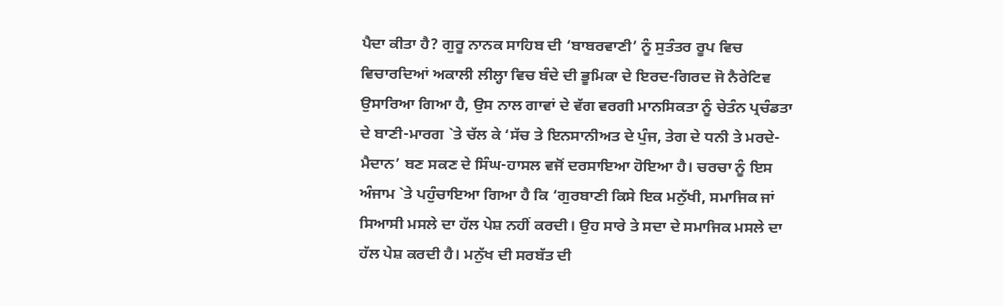ਪੈਦਾ ਕੀਤਾ ਹੈ? ਗੁਰੂ ਨਾਨਕ ਸਾਹਿਬ ਦੀ ‘ਬਾਬਰਵਾਣੀ’ ਨੂੰ ਸੁਤੰਤਰ ਰੂਪ ਵਿਚ ਵਿਚਾਰਦਿਆਂ ਅਕਾਲੀ ਲੀਲ੍ਹਾ ਵਿਚ ਬੰਦੇ ਦੀ ਭੂਮਿਕਾ ਦੇ ਇਰਦ-ਗਿਰਦ ਜੋ ਨੈਰੇਟਿਵ ਉਸਾਰਿਆ ਗਿਆ ਹੈ, ਉਸ ਨਾਲ ਗਾਵਾਂ ਦੇ ਵੱਗ ਵਰਗੀ ਮਾਨਸਿਕਤਾ ਨੂੰ ਚੇਤੰਨ ਪ੍ਰਚੰਡਤਾ ਦੇ ਬਾਣੀ-ਮਾਰਗ `ਤੇ ਚੱਲ ਕੇ ‘ਸੱਚ ਤੇ ਇਨਸਾਨੀਅਤ ਦੇ ਪੁੰਜ, ਤੇਗ ਦੇ ਧਨੀ ਤੇ ਮਰਦੇ-ਮੈਦਾਨ’ ਬਣ ਸਕਣ ਦੇ ਸਿੰਘ-ਹਾਸਲ ਵਜੋਂ ਦਰਸਾਇਆ ਹੋਇਆ ਹੈ। ਚਰਚਾ ਨੂੰ ਇਸ ਅੰਜਾਮ `ਤੇ ਪਹੁੰਚਾਇਆ ਗਿਆ ਹੈ ਕਿ ‘ਗੁਰਬਾਣੀ ਕਿਸੇ ਇਕ ਮਨੁੱਖੀ, ਸਮਾਜਿਕ ਜਾਂ ਸਿਆਸੀ ਮਸਲੇ ਦਾ ਹੱਲ ਪੇਸ਼ ਨਹੀਂ ਕਰਦੀ। ਉਹ ਸਾਰੇ ਤੇ ਸਦਾ ਦੇ ਸਮਾਜਿਕ ਮਸਲੇ ਦਾ ਹੱਲ ਪੇਸ਼ ਕਰਦੀ ਹੈ। ਮਨੁੱਖ ਦੀ ਸਰਬੱਤ ਦੀ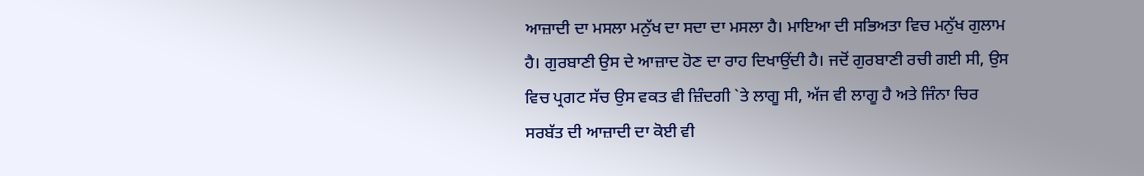ਆਜ਼ਾਦੀ ਦਾ ਮਸਲਾ ਮਨੁੱਖ ਦਾ ਸਦਾ ਦਾ ਮਸਲਾ ਹੈ। ਮਾਇਆ ਦੀ ਸਭਿਅਤਾ ਵਿਚ ਮਨੁੱਖ ਗੁਲਾਮ ਹੈ। ਗੁਰਬਾਣੀ ਉਸ ਦੇ ਆਜ਼ਾਦ ਹੋਣ ਦਾ ਰਾਹ ਦਿਖਾਉਂਦੀ ਹੈ। ਜਦੋਂ ਗੁਰਬਾਣੀ ਰਚੀ ਗਈ ਸੀ, ਉਸ ਵਿਚ ਪ੍ਰਗਟ ਸੱਚ ਉਸ ਵਕਤ ਵੀ ਜ਼ਿੰਦਗੀ `ਤੇ ਲਾਗੂ ਸੀ, ਅੱਜ ਵੀ ਲਾਗੂ ਹੈ ਅਤੇ ਜਿੰਨਾ ਚਿਰ ਸਰਬੱਤ ਦੀ ਆਜ਼ਾਦੀ ਦਾ ਕੋਈ ਵੀ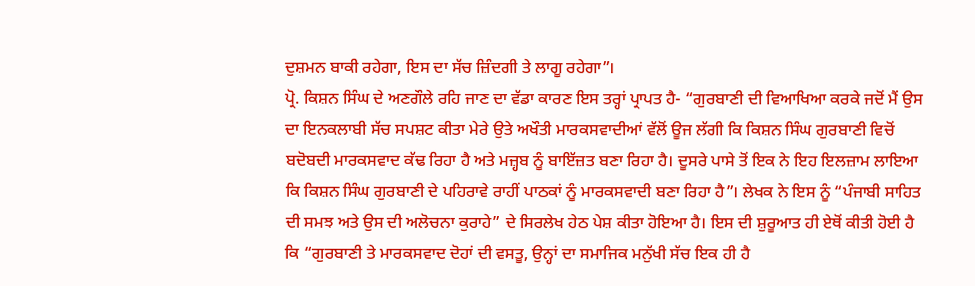ਦੁਸ਼ਮਨ ਬਾਕੀ ਰਹੇਗਾ, ਇਸ ਦਾ ਸੱਚ ਜ਼ਿੰਦਗੀ ਤੇ ਲਾਗੂ ਰਹੇਗਾ”।
ਪ੍ਰੋ. ਕਿਸ਼ਨ ਸਿੰਘ ਦੇ ਅਣਗੌਲੇ ਰਹਿ ਜਾਣ ਦਾ ਵੱਡਾ ਕਾਰਣ ਇਸ ਤਰ੍ਹਾਂ ਪ੍ਰਾਪਤ ਹੈ- “ਗੁਰਬਾਣੀ ਦੀ ਵਿਆਖਿਆ ਕਰਕੇ ਜਦੋਂ ਮੈਂ ਉਸ ਦਾ ਇਨਕਲਾਬੀ ਸੱਚ ਸਪਸ਼ਟ ਕੀਤਾ ਮੇਰੇ ਉਤੇ ਅਖੌਤੀ ਮਾਰਕਸਵਾਦੀਆਂ ਵੱਲੋਂ ਊਜ ਲੱਗੀ ਕਿ ਕਿਸ਼ਨ ਸਿੰਘ ਗੁਰਬਾਣੀ ਵਿਚੋਂ ਬਦੋਬਦੀ ਮਾਰਕਸਵਾਦ ਕੱਢ ਰਿਹਾ ਹੈ ਅਤੇ ਮਜ਼੍ਹਬ ਨੂੰ ਬਾਇੱਜ਼ਤ ਬਣਾ ਰਿਹਾ ਹੈ। ਦੂਸਰੇ ਪਾਸੇ ਤੋਂ ਇਕ ਨੇ ਇਹ ਇਲਜ਼ਾਮ ਲਾਇਆ ਕਿ ਕਿਸ਼ਨ ਸਿੰਘ ਗੁਰਬਾਣੀ ਦੇ ਪਹਿਰਾਵੇ ਰਾਹੀਂ ਪਾਠਕਾਂ ਨੂੰ ਮਾਰਕਸਵਾਦੀ ਬਣਾ ਰਿਹਾ ਹੈ”। ਲੇਖਕ ਨੇ ਇਸ ਨੂੰ “ਪੰਜਾਬੀ ਸਾਹਿਤ ਦੀ ਸਮਝ ਅਤੇ ਉਸ ਦੀ ਅਲੋਚਨਾ ਕੁਰਾਹੇ” ਦੇ ਸਿਰਲੇਖ ਹੇਠ ਪੇਸ਼ ਕੀਤਾ ਹੋਇਆ ਹੈ। ਇਸ ਦੀ ਸ਼ੁਰੂਆਤ ਹੀ ਏਥੋਂ ਕੀਤੀ ਹੋਈ ਹੈ ਕਿ “ਗੁਰਬਾਣੀ ਤੇ ਮਾਰਕਸਵਾਦ ਦੋਹਾਂ ਦੀ ਵਸਤੂ, ਉਨ੍ਹਾਂ ਦਾ ਸਮਾਜਿਕ ਮਨੁੱਖੀ ਸੱਚ ਇਕ ਹੀ ਹੈ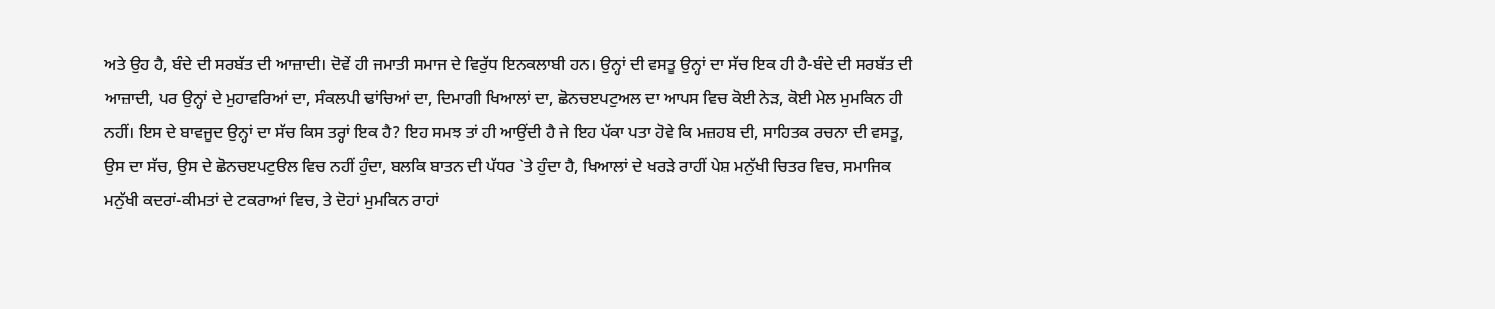ਅਤੇ ਉਹ ਹੈ, ਬੰਦੇ ਦੀ ਸਰਬੱਤ ਦੀ ਆਜ਼ਾਦੀ। ਦੋਵੇਂ ਹੀ ਜਮਾਤੀ ਸਮਾਜ ਦੇ ਵਿਰੁੱਧ ਇਨਕਲਾਬੀ ਹਨ। ਉਨ੍ਹਾਂ ਦੀ ਵਸਤੂ ਉਨ੍ਹਾਂ ਦਾ ਸੱਚ ਇਕ ਹੀ ਹੈ-ਬੰਦੇ ਦੀ ਸਰਬੱਤ ਦੀ ਆਜ਼ਾਦੀ, ਪਰ ਉਨ੍ਹਾਂ ਦੇ ਮੁਹਾਵਰਿਆਂ ਦਾ, ਸੰਕਲਪੀ ਢਾਂਚਿਆਂ ਦਾ, ਦਿਮਾਗੀ ਖਿਆਲਾਂ ਦਾ, ਛੋਨਚੲਪਟੁਅਲ ਦਾ ਆਪਸ ਵਿਚ ਕੋਈ ਨੇੜ, ਕੋਈ ਮੇਲ ਮੁਮਕਿਨ ਹੀ ਨਹੀਂ। ਇਸ ਦੇ ਬਾਵਜੂਦ ਉਨ੍ਹਾਂ ਦਾ ਸੱਚ ਕਿਸ ਤਰ੍ਹਾਂ ਇਕ ਹੈ? ਇਹ ਸਮਝ ਤਾਂ ਹੀ ਆਉਂਦੀ ਹੈ ਜੇ ਇਹ ਪੱਕਾ ਪਤਾ ਹੋਵੇ ਕਿ ਮਜ਼ਹਬ ਦੀ, ਸਾਹਿਤਕ ਰਚਨਾ ਦੀ ਵਸਤੂ, ਉਸ ਦਾ ਸੱਚ, ਉਸ ਦੇ ਛੋਨਚੲਪਟੁੳਲ ਵਿਚ ਨਹੀਂ ਹੁੰਦਾ, ਬਲਕਿ ਬਾਤਨ ਦੀ ਪੱਧਰ `ਤੇ ਹੁੰਦਾ ਹੈ, ਖਿਆਲਾਂ ਦੇ ਖਰੜੇ ਰਾਹੀਂ ਪੇਸ਼ ਮਨੁੱਖੀ ਚਿਤਰ ਵਿਚ, ਸਮਾਜਿਕ ਮਨੁੱਖੀ ਕਦਰਾਂ-ਕੀਮਤਾਂ ਦੇ ਟਕਰਾਆਂ ਵਿਚ, ਤੇ ਦੋਹਾਂ ਮੁਮਕਿਨ ਰਾਹਾਂ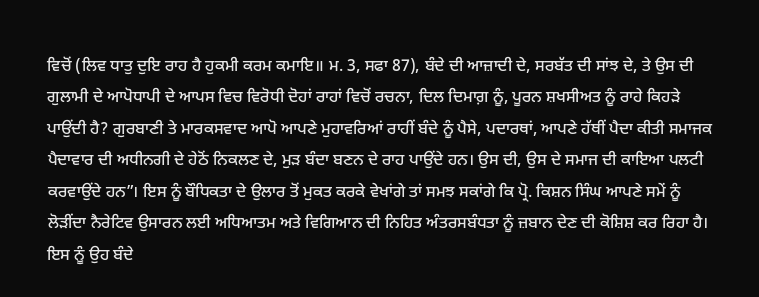ਵਿਚੋਂ (ਲਿਵ ਧਾਤੁ ਦੁਇ ਰਾਹ ਹੈ ਹੁਕਮੀ ਕਰਮ ਕਮਾਇ॥ ਮ. 3, ਸਫਾ 87), ਬੰਦੇ ਦੀ ਆਜ਼ਾਦੀ ਦੇ, ਸਰਬੱਤ ਦੀ ਸਾਂਝ ਦੇ, ਤੇ ਉਸ ਦੀ ਗੁਲਾਮੀ ਦੇ ਆਪੋਧਾਪੀ ਦੇ ਆਪਸ ਵਿਚ ਵਿਰੋਧੀ ਦੋਹਾਂ ਰਾਹਾਂ ਵਿਚੋਂ ਰਚਨਾ, ਦਿਲ ਦਿਮਾਗ਼ ਨੂੰ, ਪੂਰਨ ਸ਼ਖਸੀਅਤ ਨੂੰ ਰਾਹੇ ਕਿਹੜੇ ਪਾਉਂਦੀ ਹੈ? ਗੁਰਬਾਣੀ ਤੇ ਮਾਰਕਸਵਾਦ ਆਪੋ ਆਪਣੇ ਮੁਹਾਵਰਿਆਂ ਰਾਹੀਂ ਬੰਦੇ ਨੂੰ ਪੈਸੇ, ਪਦਾਰਥਾਂ, ਆਪਣੇ ਹੱਥੀਂ ਪੈਦਾ ਕੀਤੀ ਸਮਾਜਕ ਪੈਦਾਵਾਰ ਦੀ ਅਧੀਨਗੀ ਦੇ ਹੇਠੋਂ ਨਿਕਲਣ ਦੇ, ਮੁੜ ਬੰਦਾ ਬਣਨ ਦੇ ਰਾਹ ਪਾਉਂਦੇ ਹਨ। ਉਸ ਦੀ, ਉਸ ਦੇ ਸਮਾਜ ਦੀ ਕਾਇਆ ਪਲਟੀ ਕਰਵਾਉਂਦੇ ਹਨ”। ਇਸ ਨੂੰ ਬੌਧਿਕਤਾ ਦੇ ਉਲਾਰ ਤੋਂ ਮੁਕਤ ਕਰਕੇ ਵੇਖਾਂਗੇ ਤਾਂ ਸਮਝ ਸਕਾਂਗੇ ਕਿ ਪ੍ਰੋ. ਕਿਸ਼ਨ ਸਿੰਘ ਆਪਣੇ ਸਮੇਂ ਨੂੰ ਲੋੜੀਂਦਾ ਨੈਰੇਟਿਵ ਉਸਾਰਨ ਲਈ ਅਧਿਆਤਮ ਅਤੇ ਵਿਗਿਆਨ ਦੀ ਨਿਹਿਤ ਅੰਤਰਸਬੰਧਤਾ ਨੂੰ ਜ਼ਬਾਨ ਦੇਣ ਦੀ ਕੋਸ਼ਿਸ਼ ਕਰ ਰਿਹਾ ਹੈ। ਇਸ ਨੂੰ ਉਹ ਬੰਦੇ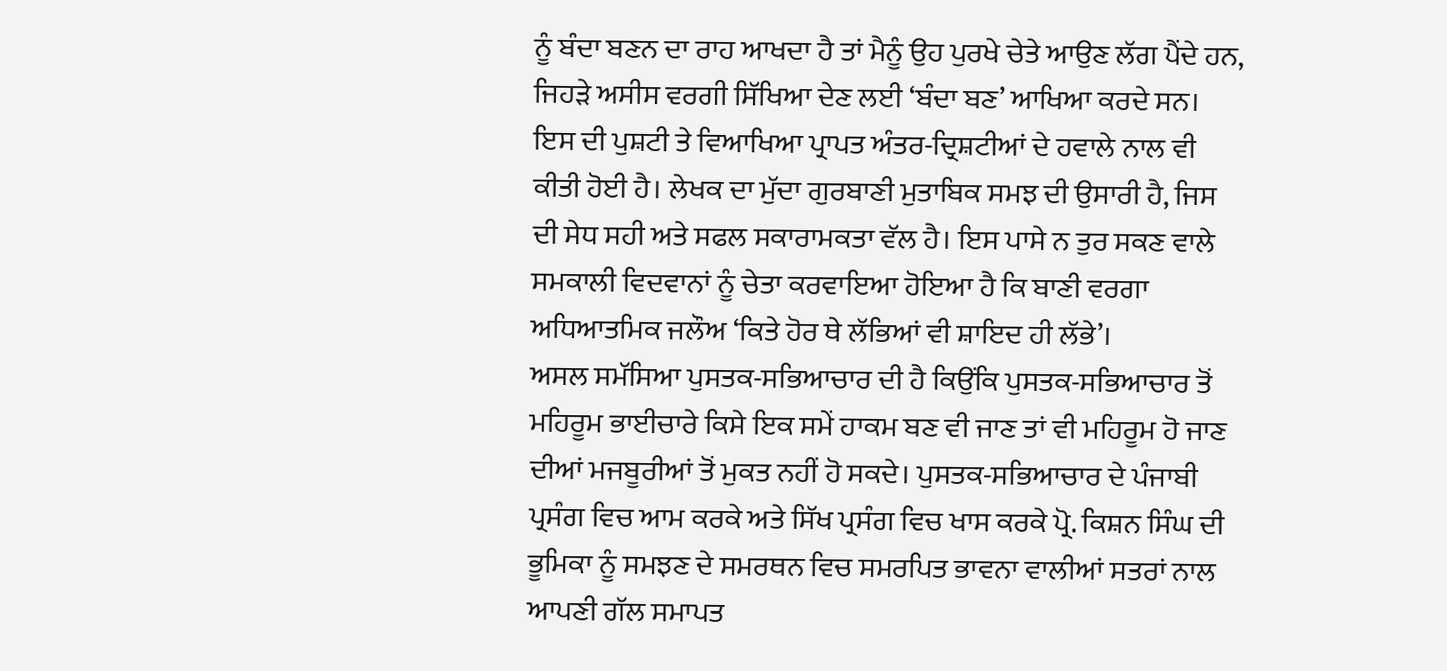ਨੂੰ ਬੰਦਾ ਬਣਨ ਦਾ ਰਾਹ ਆਖਦਾ ਹੈ ਤਾਂ ਮੈਨੂੰ ਉਹ ਪੁਰਖੇ ਚੇਤੇ ਆਉਣ ਲੱਗ ਪੈਂਦੇ ਹਨ, ਜਿਹੜੇ ਅਸੀਸ ਵਰਗੀ ਸਿੱਖਿਆ ਦੇਣ ਲਈ ‘ਬੰਦਾ ਬਣ’ ਆਖਿਆ ਕਰਦੇ ਸਨ। ਇਸ ਦੀ ਪੁਸ਼ਟੀ ਤੇ ਵਿਆਖਿਆ ਪ੍ਰਾਪਤ ਅੰਤਰ-ਦ੍ਰਿਸ਼ਟੀਆਂ ਦੇ ਹਵਾਲੇ ਨਾਲ ਵੀ ਕੀਤੀ ਹੋਈ ਹੈ। ਲੇਖਕ ਦਾ ਮੁੱਦਾ ਗੁਰਬਾਣੀ ਮੁਤਾਬਿਕ ਸਮਝ ਦੀ ਉਸਾਰੀ ਹੈ, ਜਿਸ ਦੀ ਸੇਧ ਸਹੀ ਅਤੇ ਸਫਲ ਸਕਾਰਾਮਕਤਾ ਵੱਲ ਹੈ। ਇਸ ਪਾਸੇ ਨ ਤੁਰ ਸਕਣ ਵਾਲੇ ਸਮਕਾਲੀ ਵਿਦਵਾਨਾਂ ਨੂੰ ਚੇਤਾ ਕਰਵਾਇਆ ਹੋਇਆ ਹੈ ਕਿ ਬਾਣੀ ਵਰਗਾ ਅਧਿਆਤਮਿਕ ਜਲੌਅ ‘ਕਿਤੇ ਹੋਰ ਥੇ ਲੱਭਿਆਂ ਵੀ ਸ਼ਾਇਦ ਹੀ ਲੱਭੇ’।
ਅਸਲ ਸਮੱਸਿਆ ਪੁਸਤਕ-ਸਭਿਆਚਾਰ ਦੀ ਹੈ ਕਿਉਂਕਿ ਪੁਸਤਕ-ਸਭਿਆਚਾਰ ਤੋਂ ਮਹਿਰੂਮ ਭਾਈਚਾਰੇ ਕਿਸੇ ਇਕ ਸਮੇਂ ਹਾਕਮ ਬਣ ਵੀ ਜਾਣ ਤਾਂ ਵੀ ਮਹਿਰੂਮ ਹੋ ਜਾਣ ਦੀਆਂ ਮਜਬੂਰੀਆਂ ਤੋਂ ਮੁਕਤ ਨਹੀਂ ਹੋ ਸਕਦੇ। ਪੁਸਤਕ-ਸਭਿਆਚਾਰ ਦੇ ਪੰਜਾਬੀ ਪ੍ਰਸੰਗ ਵਿਚ ਆਮ ਕਰਕੇ ਅਤੇ ਸਿੱਖ ਪ੍ਰਸੰਗ ਵਿਚ ਖਾਸ ਕਰਕੇ ਪ੍ਰੋ. ਕਿਸ਼ਨ ਸਿੰਘ ਦੀ ਭੂਮਿਕਾ ਨੂੰ ਸਮਝਣ ਦੇ ਸਮਰਥਨ ਵਿਚ ਸਮਰਪਿਤ ਭਾਵਨਾ ਵਾਲੀਆਂ ਸਤਰਾਂ ਨਾਲ ਆਪਣੀ ਗੱਲ ਸਮਾਪਤ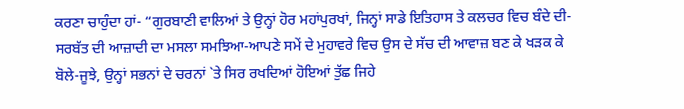ਕਰਣਾ ਚਾਹੁੰਦਾ ਹਾਂ- “ਗੁਰਬਾਣੀ ਵਾਲਿਆਂ ਤੇ ਉਨ੍ਹਾਂ ਹੋਰ ਮਹਾਂਪੁਰਖਾਂ, ਜਿਨ੍ਹਾਂ ਸਾਡੇ ਇਤਿਹਾਸ ਤੇ ਕਲਚਰ ਵਿਚ ਬੰਦੇ ਦੀ- ਸਰਬੱਤ ਦੀ ਆਜ਼ਾਦੀ ਦਾ ਮਸਲਾ ਸਮਝਿਆ-ਆਪਣੇ ਸਮੇਂ ਦੇ ਮੁਹਾਵਰੇ ਵਿਚ ਉਸ ਦੇ ਸੱਚ ਦੀ ਆਵਾਜ਼ ਬਣ ਕੇ ਖੜਕ ਕੇ ਬੋਲੇ-ਜੂਝੇ, ਉਨ੍ਹਾਂ ਸਭਨਾਂ ਦੇ ਚਰਨਾਂ `ਤੇ ਸਿਰ ਰਖਦਿਆਂ ਹੋਇਆਂ ਤੁੱਛ ਜਿਹੇ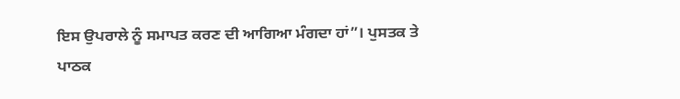ਇਸ ਉਪਰਾਲੇ ਨੂੰ ਸਮਾਪਤ ਕਰਣ ਦੀ ਆਗਿਆ ਮੰਗਦਾ ਹਾਂ”। ਪੁਸਤਕ ਤੇ ਪਾਠਕ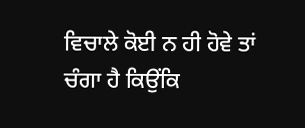ਵਿਚਾਲੇ ਕੋਈ ਨ ਹੀ ਹੋਵੇ ਤਾਂ ਚੰਗਾ ਹੈ ਕਿਉਂਕਿ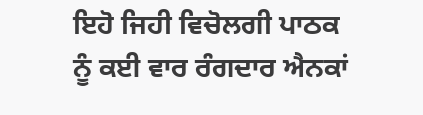ਇਹੋ ਜਿਹੀ ਵਿਚੋਲਗੀ ਪਾਠਕ ਨੂੰ ਕਈ ਵਾਰ ਰੰਗਦਾਰ ਐਨਕਾਂ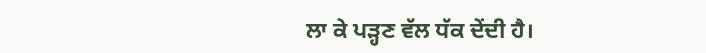ਲਾ ਕੇ ਪੜ੍ਹਣ ਵੱਲ ਧੱਕ ਦੇਂਦੀ ਹੈ।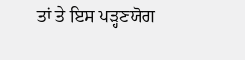ਤਾਂ ਤੇ ਇਸ ਪੜ੍ਹਣਯੋਗ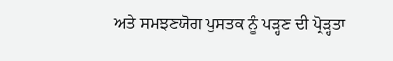ਅਤੇ ਸਮਝਣਯੋਗ ਪੁਸਤਕ ਨੂੰ ਪੜ੍ਹਣ ਦੀ ਪ੍ਰੋੜ੍ਹਤਾ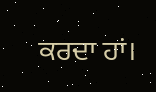ਕਰਦਾ ਹਾਂ।